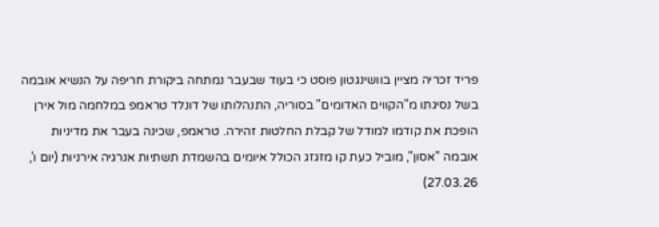פריד זכריה מציין בוושינגטון פוסט כי בעוד שבעבר נמתחה ביקורת חריפה על הנשיא אובמה בשל נסיגתו מ"הקווים האדומים" בסוריה, התנהלותו של דונלד טראמפ במלחמה מול אירן הופכת את קודמו למודל של קבלת החלטות זהירה. טראמפ, שכינה בעבר את מדיניות אובמה "אסון", מוביל כעת קו מזגזג הכולל איומים בהשמדת תשתיות אנרגיה אירניות (יום ו', 27.03.26)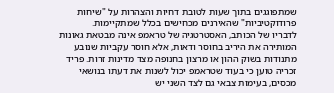שמתפוגגים בתוך שעות לטובת דחיות והצהרות על "שיחות פרודוקטיביות" שהאירנים מכחישים בכלל שמתקיימות.
לדבריו של הכותב, האסטרטגיה של טראמפ אינה מבטאת גאונות המותירה את היריב בחוסר ודאות, אלא חוסר עקביות שנובע מתנודות בשוק ההון או מרצון בחנופה מצד מדינות זרות. פריד זכריה טוען כי בעוד שטראמפ יכול לשנות את דעתו בנושאי מכסים, בעימות צבאי גם לצד השני יש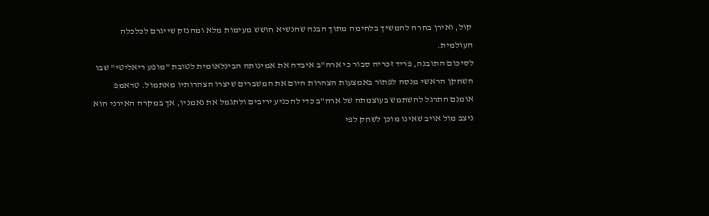קול, ואירן בחרה להמשיך בלחימה מתוך הבנה שהנשיא חושש מעימות מלא ומהנזק שייגרם לכלכלה העולמית.
לסיכום התובנה, פריד זכריה סבור כי ארה"ב איבדה את אמינותה הבינלאומית לטובת "מופע ריאליטי" שבו השחקן הראשי מנסה לפתור באמצעות הצהרות היום את המשברים שיצרו הצהרותיו מאתמול. טראמפ אומנם התרגל להשתמש בעוצמתה של ארה"ב כדי להכניע יריבים ולתגמל את נאמניו, אך במקרה האירני הוא ניצב מול אויב שאינו מוכן לשחק לפי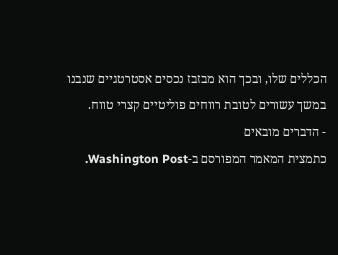הכללים שלו, ובכך הוא מבזבז נכסים אסטרטגיים שנבנו במשך עשורים לטובת רווחים פוליטיים קצרי טווח.
- הדברים מובאים
כתמצית המאמר המפורסם ב-Washington Post.